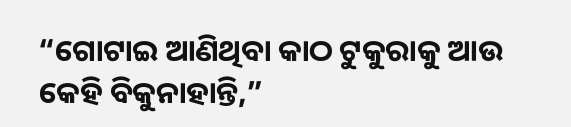“ଗୋଟାଇ ଆଣିଥିବା କାଠ ଟୁକୁରାକୁ ଆଉ କେହି ବିକୁନାହାନ୍ତି,”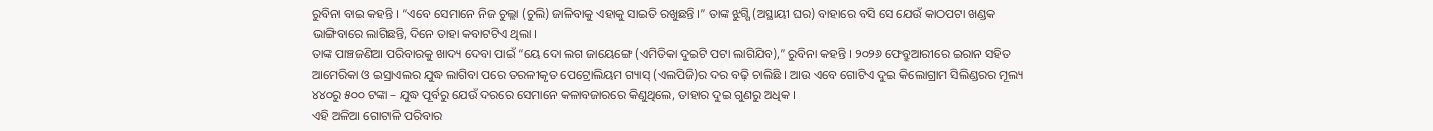ରୁବିନା ବାଇ କହନ୍ତି । “ଏବେ ସେମାନେ ନିଜ ଚୁଲ୍ଲା (ଚୁଲି) ଜାଳିବାକୁ ଏହାକୁ ସାଇତି ରଖୁଛନ୍ତି ।” ତାଙ୍କ ଝୁଗ୍ଗି (ଅସ୍ଥାୟୀ ଘର) ବାହାରେ ବସି ସେ ଯେଉଁ କାଠପଟା ଖଣ୍ଡକ ଭାଙ୍ଗିବାରେ ଲାଗିଛନ୍ତି, ଦିନେ ତାହା କବାଟଟିଏ ଥିଲା ।
ତାଙ୍କ ପାଞ୍ଚଜଣିଆ ପରିବାରକୁ ଖାଦ୍ୟ ଦେବା ପାଇଁ “ୟେ ଦୋ ଲଗ ଜାୟେଙ୍ଗେ (ଏମିତିକା ଦୁଇଟି ପଟା ଲାଗିଯିବ),” ରୁବିନା କହନ୍ତି । ୨୦୨୬ ଫେବ୍ରୁଆରୀରେ ଇରାନ ସହିତ ଆମେରିକା ଓ ଇସ୍ରାଏଲର ଯୁଦ୍ଧ ଲାଗିବା ପରେ ତରଳୀକୃତ ପେଟ୍ରୋଲିୟମ ଗ୍ୟାସ୍ (ଏଲପିଜି)ର ଦର ବଢ଼ି ଚାଲିଛି । ଆଉ ଏବେ ଗୋଟିଏ ଦୁଇ କିଲୋଗ୍ରାମ ସିଲିଣ୍ଡରର ମୂଲ୍ୟ ୪୪୦ରୁ ୫୦୦ ଟଙ୍କା – ଯୁଦ୍ଧ ପୂର୍ବରୁ ଯେଉଁ ଦରରେ ସେମାନେ କଳାବଜାରରେ କିଣୁଥିଲେ, ତାହାର ଦୁଇ ଗୁଣରୁ ଅଧିକ ।
ଏହି ଅଳିଆ ଗୋଟାଳି ପରିବାର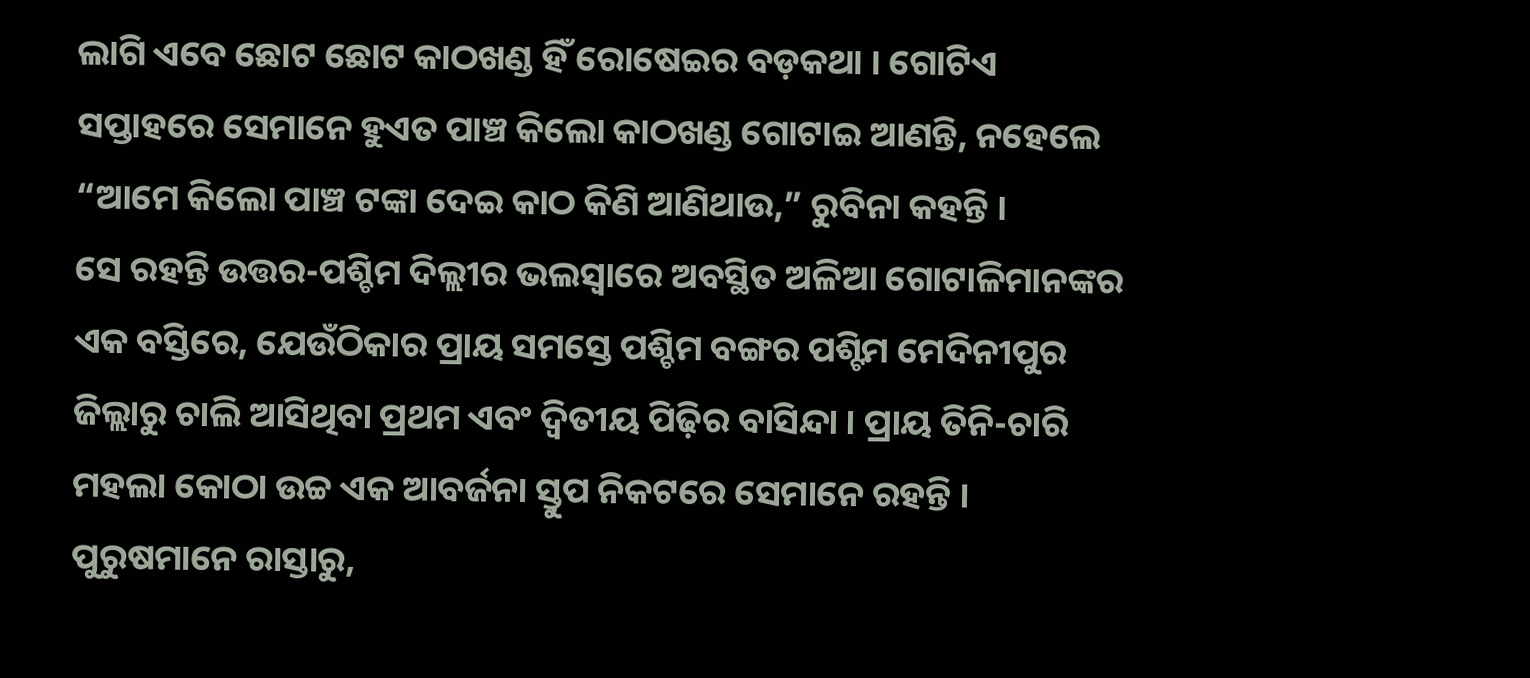ଲାଗି ଏବେ ଛୋଟ ଛୋଟ କାଠଖଣ୍ଡ ହିଁ ରୋଷେଇର ବଡ଼କଥା । ଗୋଟିଏ ସପ୍ତାହରେ ସେମାନେ ହୁଏତ ପାଞ୍ଚ କିଲୋ କାଠଖଣ୍ଡ ଗୋଟାଇ ଆଣନ୍ତି, ନହେଲେ “ଆମେ କିଲୋ ପାଞ୍ଚ ଟଙ୍କା ଦେଇ କାଠ କିଣି ଆଣିଥାଉ,” ରୁବିନା କହନ୍ତି ।
ସେ ରହନ୍ତି ଉତ୍ତର-ପଶ୍ଚିମ ଦିଲ୍ଲୀର ଭଲସ୍ୱାରେ ଅବସ୍ଥିତ ଅଳିଆ ଗୋଟାଳିମାନଙ୍କର ଏକ ବସ୍ତିରେ, ଯେଉଁଠିକାର ପ୍ରାୟ ସମସ୍ତେ ପଶ୍ଚିମ ବଙ୍ଗର ପଶ୍ଟିମ ମେଦିନୀପୁର ଜିଲ୍ଲାରୁ ଚାଲି ଆସିଥିବା ପ୍ରଥମ ଏବଂ ଦ୍ୱିତୀୟ ପିଢ଼ିର ବାସିନ୍ଦା । ପ୍ରାୟ ତିନି-ଚାରି ମହଲା କୋଠା ଉଚ୍ଚ ଏକ ଆବର୍ଜନା ସ୍ତୁପ ନିକଟରେ ସେମାନେ ରହନ୍ତି । ପୁରୁଷମାନେ ରାସ୍ତାରୁ,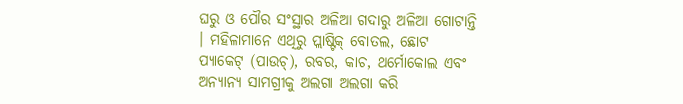ଘରୁ ଓ ପୌର ସଂସ୍ଥାର ଅଳିଆ ଗଦାରୁ ଅଳିଆ ଗୋଟାନ୍ତି । ମହିଳାମାନେ ଏଥିରୁ ପ୍ଲାଷ୍ଟିକ୍ ବୋତଲ, ଛୋଟ ପ୍ୟାକେଟ୍ (ପାଉଚ୍), ରବର, କାଚ, ଥର୍ମୋକୋଲ ଏବଂ ଅନ୍ୟାନ୍ୟ ସାମଗ୍ରୀକୁ ଅଲଗା ଅଲଗା କରି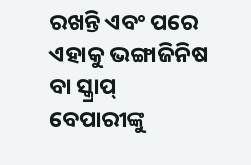ରଖନ୍ତି ଏବଂ ପରେ ଏହାକୁ ଭଙ୍ଗାଜିନିଷ ବା ସ୍କ୍ରାପ୍ ବେପାରୀଙ୍କୁ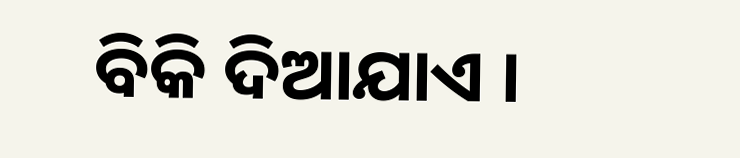ବିକି ଦିଆଯାଏ ।